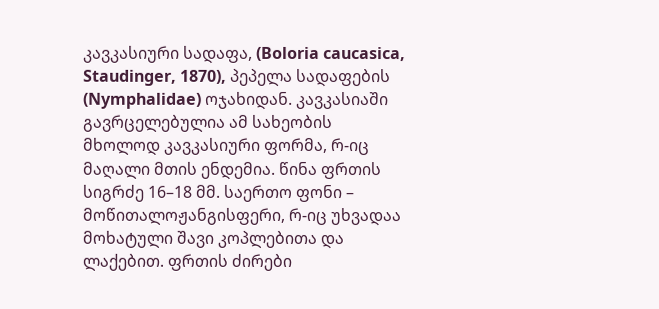კავკასიური სადაფა, (Boloria caucasica, Staudinger, 1870), პეპელა სადაფების (Nymphalidae) ოჯახიდან. კავკასიაში გავრცელებულია ამ სახეობის მხოლოდ კავკასიური ფორმა, რ-იც მაღალი მთის ენდემია. წინა ფრთის სიგრძე 16–18 მმ. საერთო ფონი – მოწითალოჟანგისფერი, რ-იც უხვადაა მოხატული შავი კოპლებითა და ლაქებით. ფრთის ძირები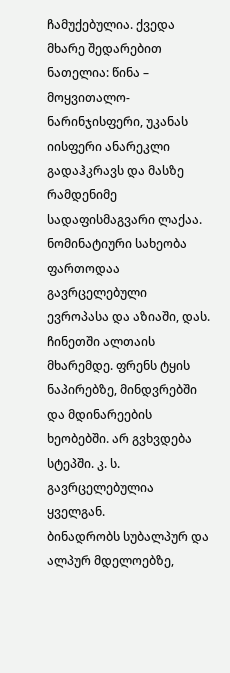ჩამუქებულია. ქვედა მხარე შედარებით ნათელია: წინა – მოყვითალო-ნარინჯისფერი, უკანას იისფერი ანარეკლი გადაჰკრავს და მასზე რამდენიმე სადაფისმაგვარი ლაქაა.
ნომინატიური სახეობა ფართოდაა გავრცელებული ევროპასა და აზიაში, დას. ჩინეთში ალთაის მხარემდე. ფრენს ტყის ნაპირებზე, მინდვრებში და მდინარეების ხეობებში. არ გვხვდება სტეპში. კ. ს. გავრცელებულია ყველგან.
ბინადრობს სუბალპურ და ალპურ მდელოებზე,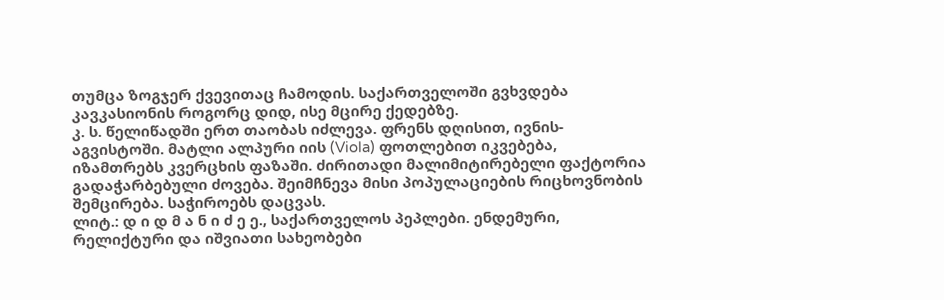თუმცა ზოგჯერ ქვევითაც ჩამოდის. საქართველოში გვხვდება კავკასიონის როგორც დიდ, ისე მცირე ქედებზე.
კ. ს. წელიწადში ერთ თაობას იძლევა. ფრენს დღისით, ივნის-აგვისტოში. მატლი ალპური იის (Viola) ფოთლებით იკვებება, იზამთრებს კვერცხის ფაზაში. ძირითადი მალიმიტირებელი ფაქტორია გადაჭარბებული ძოვება. შეიმჩნევა მისი პოპულაციების რიცხოვნობის შემცირება. საჭიროებს დაცვას.
ლიტ.: დ ი დ მ ა ნ ი ძ ე ე., საქართველოს პეპლები. ენდემური, რელიქტური და იშვიათი სახეობები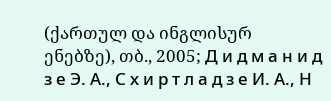(ქართულ და ინგლისურ ენებზე), თბ., 2005; Д и д м а н и д з е Э. А., С х и р т л а д з е И. А., Н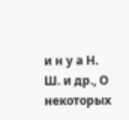и н у а Н. Ш. и др., О некоторых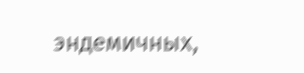эндемичных,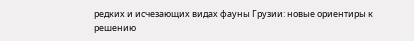редких и исчезающих видах фауны Грузии: новые ориентиры к решению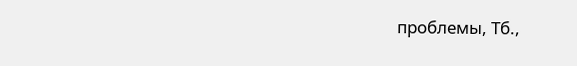проблемы, Тб.,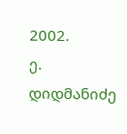2002.
ე. დიდმანიძე